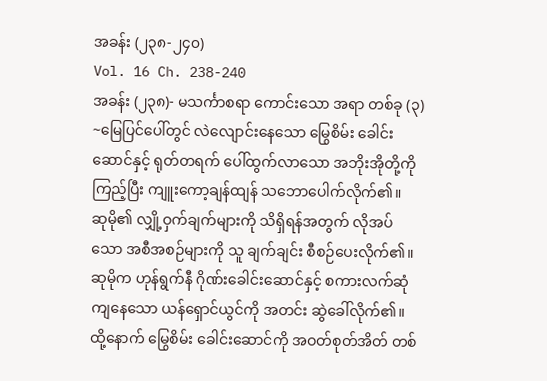အခန်း (၂၃၈-၂၄၀)
Vol. 16 Ch. 238-240
အခန်း (၂၃၈)- မသင်္ကာစရာ ကောင်းသော အရာ တစ်ခု (၃)
~မြေပြင်ပေါ်တွင် လဲလျောင်းနေသော မြွေစိမ်း ခေါင်းဆောင်နှင့် ရုတ်တရက် ပေါ်ထွက်လာသော အဘိုးအိုတို့ကို ကြည့်ပြီး ကျူးကော့ချန်ထျန် သဘောပေါက်လိုက်၏။
ဆုမို၏ လျှို့ဝှက်ချက်များကို သိရှိရန်အတွက် လိုအပ်သော အစီအစဉ်များကို သူ ချက်ချင်း စီစဉ်ပေးလိုက်၏။
ဆုမိုက ဟုန်ရွက်နီ ဂိုဏ်းခေါင်းဆောင်နှင့် စကားလက်ဆုံကျနေသော ယန်ရှောင်ယွင်ကို အတင်း ဆွဲခေါ်လိုက်၏။ ထို့နောက် မြွေစိမ်း ခေါင်းဆောင်ကို အဝတ်စုတ်အိတ် တစ်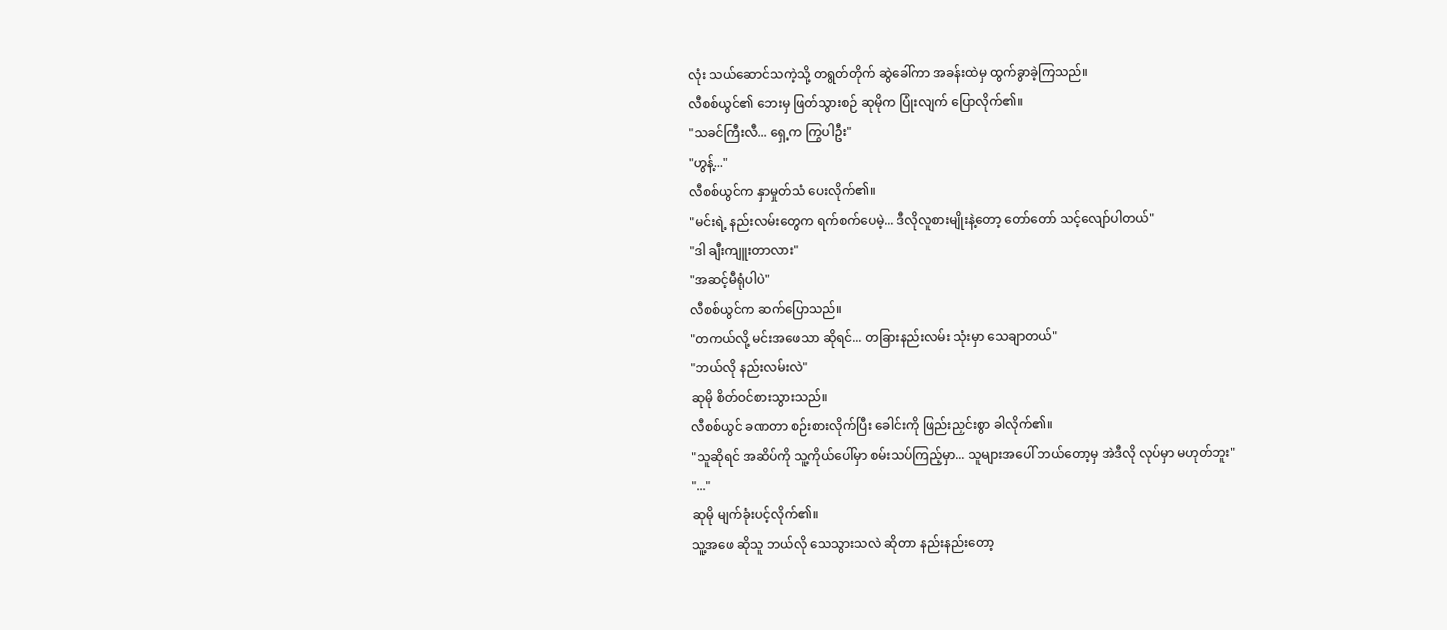လုံး သယ်ဆောင်သကဲ့သို့ တရွတ်တိုက် ဆွဲခေါ်ကာ အခန်းထဲမှ ထွက်ခွာခဲ့ကြသည်။
လီစစ်ယွင်၏ ဘေးမှ ဖြတ်သွားစဉ် ဆုမိုက ပြုံးလျက် ပြောလိုက်၏။
"သခင်ကြီးလီ... ရှေ့က ကြွပါဦး"
"ဟွန့်..."
လီစစ်ယွင်က နှာမှုတ်သံ ပေးလိုက်၏။
"မင်းရဲ့ နည်းလမ်းတွေက ရက်စက်ပေမဲ့... ဒီလိုလူစားမျိုးနဲ့တော့ တော်တော် သင့်လျော်ပါတယ်"
"ဒါ ချီးကျူးတာလား"
"အဆင့်မီရုံပါပဲ"
လီစစ်ယွင်က ဆက်ပြောသည်။
"တကယ်လို့ မင်းအဖေသာ ဆိုရင်... တခြားနည်းလမ်း သုံးမှာ သေချာတယ်"
"ဘယ်လို နည်းလမ်းလဲ"
ဆုမို စိတ်ဝင်စားသွားသည်။
လီစစ်ယွင် ခဏတာ စဉ်းစားလိုက်ပြီး ခေါင်းကို ဖြည်းညှင်းစွာ ခါလိုက်၏။
"သူဆိုရင် အဆိပ်ကို သူ့ကိုယ်ပေါ်မှာ စမ်းသပ်ကြည့်မှာ... သူများအပေါ် ဘယ်တော့မှ အဲဒီလို လုပ်မှာ မဟုတ်ဘူး"
"..."
ဆုမို မျက်ခုံးပင့်လိုက်၏။
သူ့အဖေ ဆိုသူ ဘယ်လို သေသွားသလဲ ဆိုတာ နည်းနည်းတော့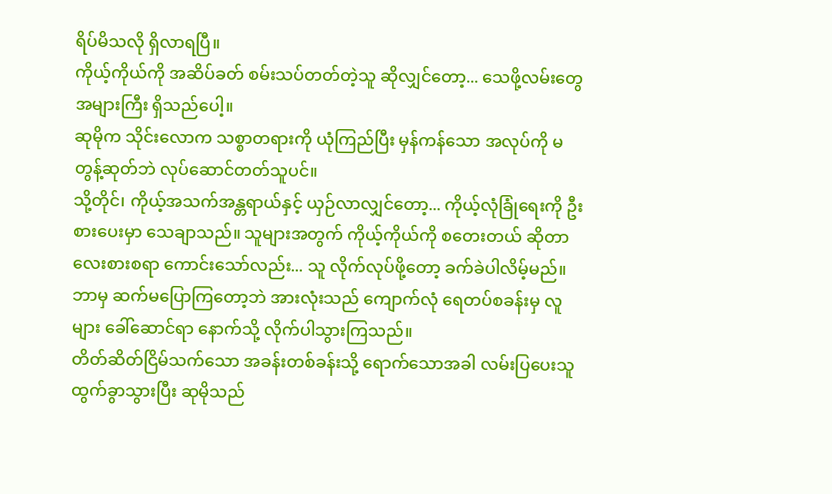ရိပ်မိသလို ရှိလာရပြီ။
ကိုယ့်ကိုယ်ကို အဆိပ်ခတ် စမ်းသပ်တတ်တဲ့သူ ဆိုလျှင်တော့... သေဖို့လမ်းတွေ အများကြီး ရှိသည်ပေါ့။
ဆုမိုက သိုင်းလောက သစ္စာတရားကို ယုံကြည်ပြီး မှန်ကန်သော အလုပ်ကို မတွန့်ဆုတ်ဘဲ လုပ်ဆောင်တတ်သူပင်။
သို့တိုင်၊ ကိုယ့်အသက်အန္တရာယ်နှင့် ယှဉ်လာလျှင်တော့... ကိုယ့်လုံခြုံရေးကို ဦးစားပေးမှာ သေချာသည်။ သူများအတွက် ကိုယ့်ကိုယ်ကို စတေးတယ် ဆိုတာ လေးစားစရာ ကောင်းသော်လည်း... သူ လိုက်လုပ်ဖို့တော့ ခက်ခဲပါလိမ့်မည်။
ဘာမှ ဆက်မပြောကြတော့ဘဲ အားလုံးသည် ကျောက်လုံ ရေတပ်စခန်းမှ လူများ ခေါ်ဆောင်ရာ နောက်သို့ လိုက်ပါသွားကြသည်။
တိတ်ဆိတ်ငြိမ်သက်သော အခန်းတစ်ခန်းသို့ ရောက်သောအခါ လမ်းပြပေးသူ ထွက်ခွာသွားပြီး ဆုမိုသည်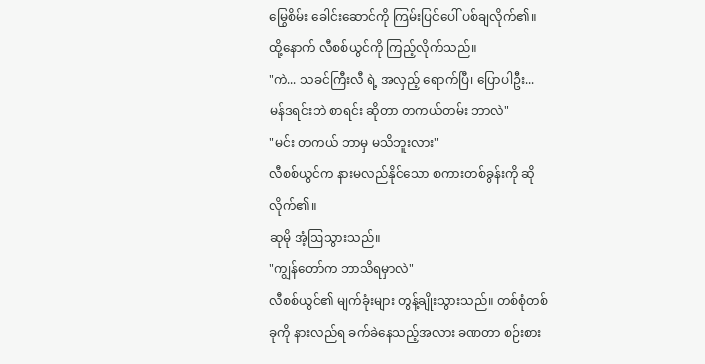မြွေစိမ်း ခေါင်းဆောင်ကို ကြမ်းပြင်ပေါ် ပစ်ချလိုက်၏။
ထို့နောက် လီစစ်ယွင်ကို ကြည့်လိုက်သည်။
"ကဲ... သခင်ကြီးလီ ရဲ့ အလှည့် ရောက်ပြီ၊ ပြောပါဦး... မန်ဒရင်းဘဲ စာရင်း ဆိုတာ တကယ်တမ်း ဘာလဲ"
"မင်း တကယ် ဘာမှ မသိဘူးလား"
လီစစ်ယွင်က နားမလည်နိုင်သော စကားတစ်ခွန်းကို ဆိုလိုက်၏။
ဆုမို အံ့ဩသွားသည်။
"ကျွန်တော်က ဘာသိရမှာလဲ"
လီစစ်ယွင်၏ မျက်ခုံးများ တွန့်ချိုးသွားသည်။ တစ်စုံတစ်ခုကို နားလည်ရ ခက်ခဲနေသည့်အလား ခဏတာ စဉ်းစား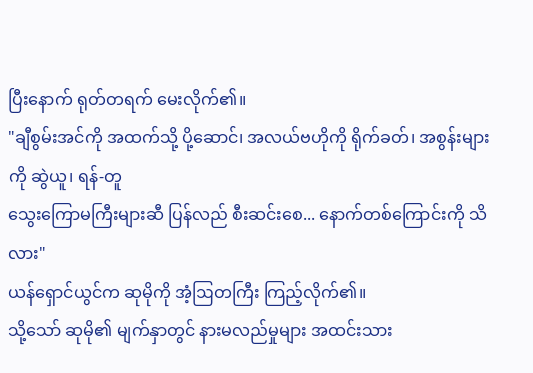ပြီးနောက် ရုတ်တရက် မေးလိုက်၏။
"ချီစွမ်းအင်ကို အထက်သို့ ပို့ဆောင်၊ အလယ်ဗဟိုကို ရိုက်ခတ်၊ အစွန်းများကို ဆွဲယူ၊ ရန်-တူ
သွေးကြောမကြီးများဆီ ပြန်လည် စီးဆင်းစေ... နောက်တစ်ကြောင်းကို သိလား"
ယန်ရှောင်ယွင်က ဆုမိုကို အံ့ဩတကြီး ကြည့်လိုက်၏။
သို့သော် ဆုမို၏ မျက်နှာတွင် နားမလည်မှုများ အထင်းသား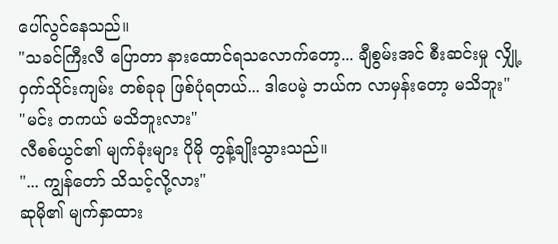ပေါ်လွင်နေသည်။
"သခင်ကြီးလီ ပြောတာ နားထောင်ရသလောက်တော့... ချီစွမ်းအင် စီးဆင်းမှု လျှို့ဝှက်သိုင်းကျမ်း တစ်ခုခု ဖြစ်ပုံရတယ်... ဒါပေမဲ့ ဘယ်က လာမှန်းတော့ မသိဘူး"
"မင်း တကယ် မသိဘူးလား"
လီစစ်ယွင်၏ မျက်ခုံးများ ပိုမို တွန့်ချိုးသွားသည်။
"... ကျွန်တော် သိသင့်လို့လား"
ဆုမို၏ မျက်နှာထား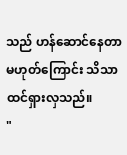သည် ဟန်ဆောင်နေတာ မဟုတ်ကြောင်း သိသာထင်ရှားလှသည်။
"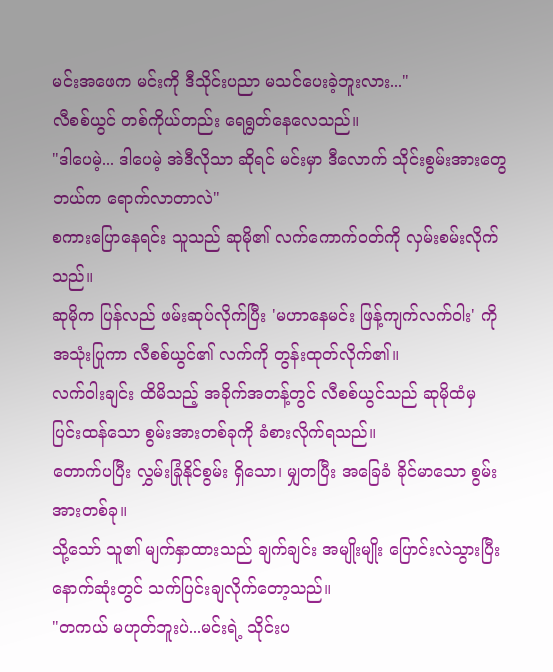မင်းအဖေက မင်းကို ဒီသိုင်းပညာ မသင်ပေးခဲ့ဘူးလား..."
လီစစ်ယွင် တစ်ကိုယ်တည်း ရေရွတ်နေလေသည်။
"ဒါပေမဲ့... ဒါပေမဲ့ အဲဒီလိုသာ ဆိုရင် မင်းမှာ ဒီလောက် သိုင်းစွမ်းအားတွေ ဘယ်က ရောက်လာတာလဲ"
စကားပြောနေရင်း သူသည် ဆုမို၏ လက်ကောက်ဝတ်ကို လှမ်းစမ်းလိုက်သည်။
ဆုမိုက ပြန်လည် ဖမ်းဆုပ်လိုက်ပြီး 'မဟာနေမင်း ဖြန့်ကျက်လက်ဝါး' ကို အသုံးပြုကာ လီစစ်ယွင်၏ လက်ကို တွန်းထုတ်လိုက်၏။
လက်ဝါးချင်း ထိမိသည့် အခိုက်အတန့်တွင် လီစစ်ယွင်သည် ဆုမိုထံမှ ပြင်းထန်သော စွမ်းအားတစ်ခုကို ခံစားလိုက်ရသည်။
တောက်ပပြီး လွှမ်းခြုံနိုင်စွမ်း ရှိသော၊ မျှတပြီး အခြေခံ ခိုင်မာသော စွမ်းအားတစ်ခု။
သို့သော် သူ၏ မျက်နှာထားသည် ချက်ချင်း အမျိုးမျိုး ပြောင်းလဲသွားပြီး နောက်ဆုံးတွင် သက်ပြင်းချလိုက်တော့သည်။
"တကယ် မဟုတ်ဘူးပဲ...မင်းရဲ့ သိုင်းပ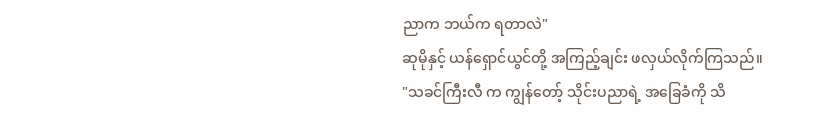ညာက ဘယ်က ရတာလဲ"
ဆုမိုနှင့် ယန်ရှောင်ယွင်တို့ အကြည့်ချင်း ဖလှယ်လိုက်ကြသည်။
"သခင်ကြီးလီ က ကျွန်တော့် သိုင်းပညာရဲ့ အခြေခံကို သိ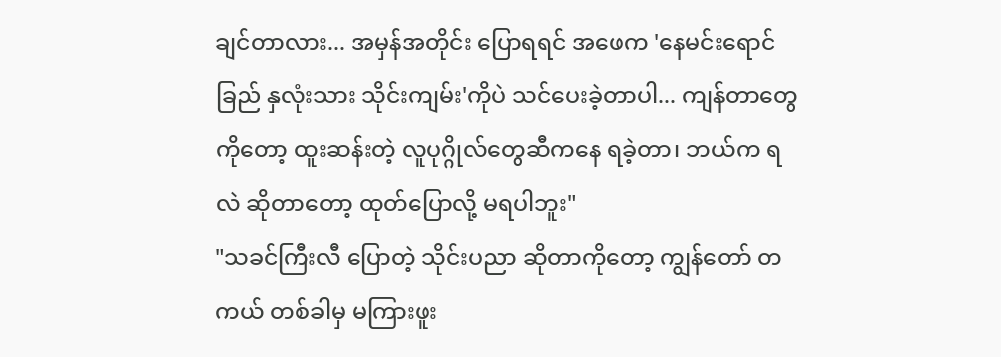ချင်တာလား... အမှန်အတိုင်း ပြောရရင် အဖေက 'နေမင်းရောင်ခြည် နှလုံးသား သိုင်းကျမ်း'ကိုပဲ သင်ပေးခဲ့တာပါ... ကျန်တာတွေကိုတော့ ထူးဆန်းတဲ့ လူပုဂ္ဂိုလ်တွေဆီကနေ ရခဲ့တာ၊ ဘယ်က ရလဲ ဆိုတာတော့ ထုတ်ပြောလို့ မရပါဘူး"
"သခင်ကြီးလီ ပြောတဲ့ သိုင်းပညာ ဆိုတာကိုတော့ ကျွန်တော် တကယ် တစ်ခါမှ မကြားဖူး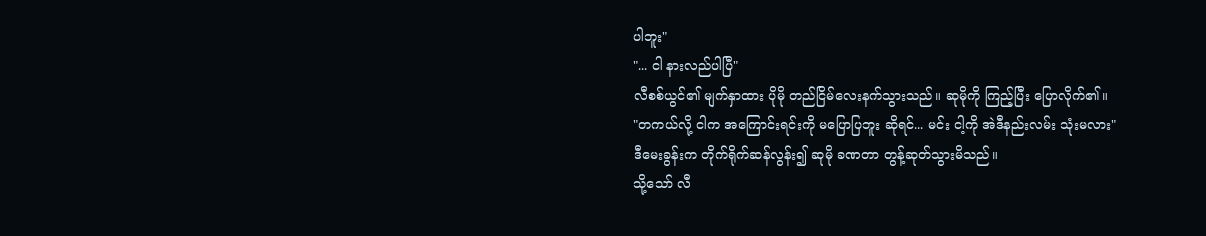ပါဘူး"
"... ငါ နားလည်ပါပြီ"
လီစစ်ယွင်၏ မျက်နှာထား ပိုမို တည်ငြိမ်လေးနက်သွားသည်။ ဆုမိုကို ကြည့်ပြီး ပြောလိုက်၏။
"တကယ်လို့ ငါက အကြောင်းရင်းကို မပြောပြဘူး ဆိုရင်... မင်း ငါ့ကို အဲဒီနည်းလမ်း သုံးမလား"
ဒီမေးခွန်းက တိုက်ရိုက်ဆန်လွန်း၍ ဆုမို ခဏတာ တွန့်ဆုတ်သွားမိသည်။
သို့သော် လီ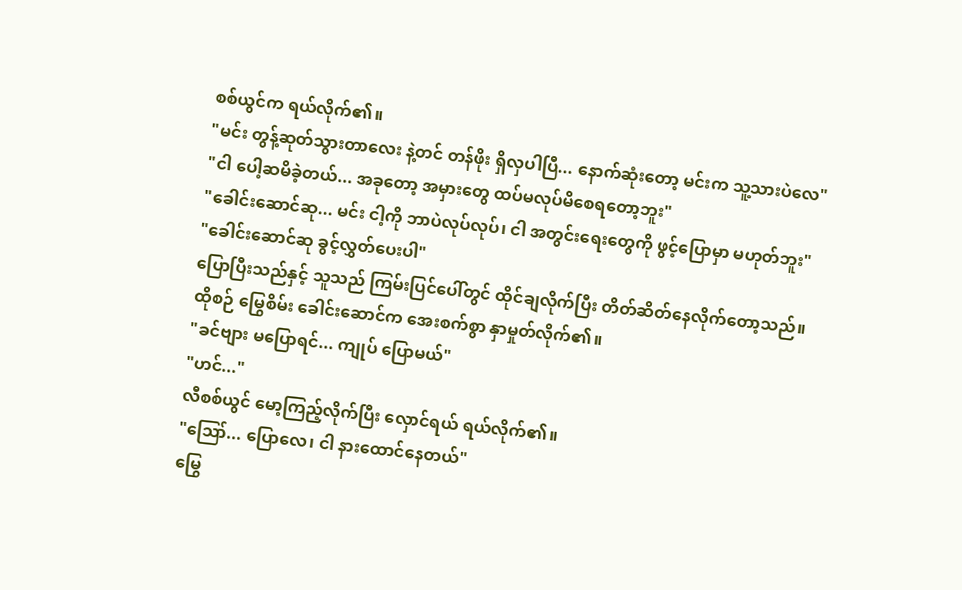စစ်ယွင်က ရယ်လိုက်၏။
"မင်း တွန့်ဆုတ်သွားတာလေး နဲ့တင် တန်ဖိုး ရှိလှပါပြီ... နောက်ဆုံးတော့ မင်းက သူ့သားပဲလေ"
"ငါ ပေါ့ဆမိခဲ့တယ်... အခုတော့ အမှားတွေ ထပ်မလုပ်မိစေရတော့ဘူး"
"ခေါင်းဆောင်ဆု... မင်း ငါ့ကို ဘာပဲလုပ်လုပ်၊ ငါ အတွင်းရေးတွေကို ဖွင့်ပြောမှာ မဟုတ်ဘူး"
"ခေါင်းဆောင်ဆု ခွင့်လွှတ်ပေးပါ"
ပြောပြီးသည်နှင့် သူသည် ကြမ်းပြင်ပေါ်တွင် ထိုင်ချလိုက်ပြီး တိတ်ဆိတ်နေလိုက်တော့သည်။
ထိုစဉ် မြွေစိမ်း ခေါင်းဆောင်က အေးစက်စွာ နှာမှုတ်လိုက်၏။
"ခင်ဗျား မပြောရင်... ကျုပ် ပြောမယ်"
"ဟင်..."
လီစစ်ယွင် မော့ကြည့်လိုက်ပြီး လှောင်ရယ် ရယ်လိုက်၏။
"ဪ... ပြောလေ၊ ငါ နားထောင်နေတယ်"
မြွေ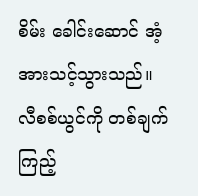စိမ်း ခေါင်းဆောင် အံ့အားသင့်သွားသည်။ လီစစ်ယွင်ကို တစ်ချက် ကြည့်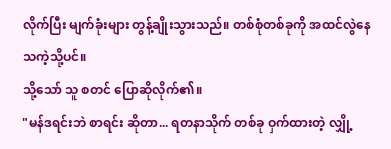လိုက်ပြီး မျက်ခုံးများ တွန့်ချိုးသွားသည်။ တစ်စုံတစ်ခုကို အထင်လွဲနေသကဲ့သို့ပင်။
သို့သော် သူ စတင် ပြောဆိုလိုက်၏။
"မန်ဒရင်းဘဲ စာရင်း ဆိုတာ... ရတနာသိုက် တစ်ခု ဝှက်ထားတဲ့ လျှို့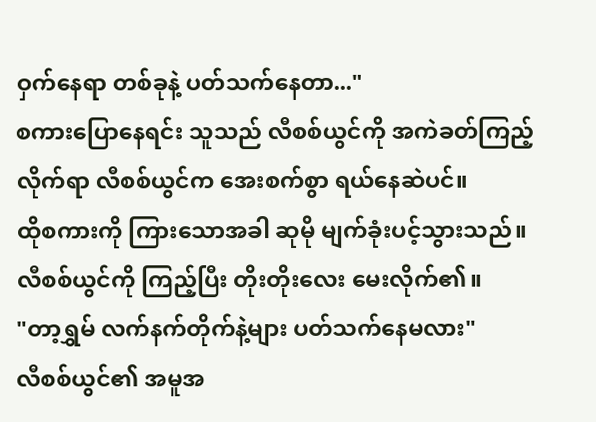ဝှက်နေရာ တစ်ခုနဲ့ ပတ်သက်နေတာ..."
စကားပြောနေရင်း သူသည် လီစစ်ယွင်ကို အကဲခတ်ကြည့်လိုက်ရာ လီစစ်ယွင်က အေးစက်စွာ ရယ်နေဆဲပင်။
ထိုစကားကို ကြားသောအခါ ဆုမို မျက်ခုံးပင့်သွားသည်။ လီစစ်ယွင်ကို ကြည့်ပြီး တိုးတိုးလေး မေးလိုက်၏။
"တာ့ရွှမ် လက်နက်တိုက်နဲ့များ ပတ်သက်နေမလား"
လီစစ်ယွင်၏ အမူအ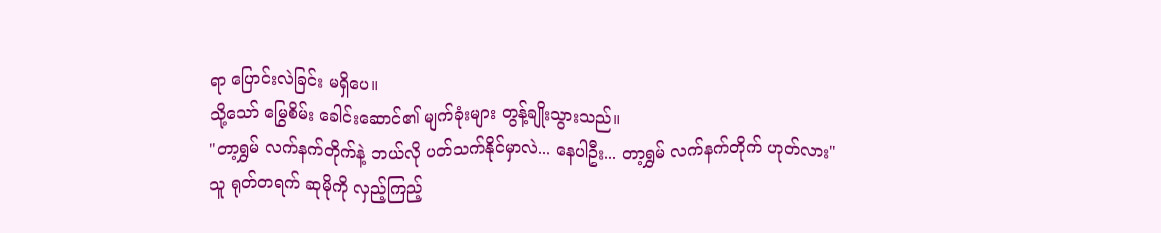ရာ ပြောင်းလဲခြင်း မရှိပေ။
သို့သော် မြွေစိမ်း ခေါင်းဆောင်၏ မျက်ခုံးများ တွန့်ချိုးသွားသည်။
"တာ့ရွှမ် လက်နက်တိုက်နဲ့ ဘယ်လို ပတ်သက်နိုင်မှာလဲ... နေပါဦး... တာ့ရွှမ် လက်နက်တိုက် ဟုတ်လား"
သူ ရုတ်တရက် ဆုမိုကို လှည့်ကြည့်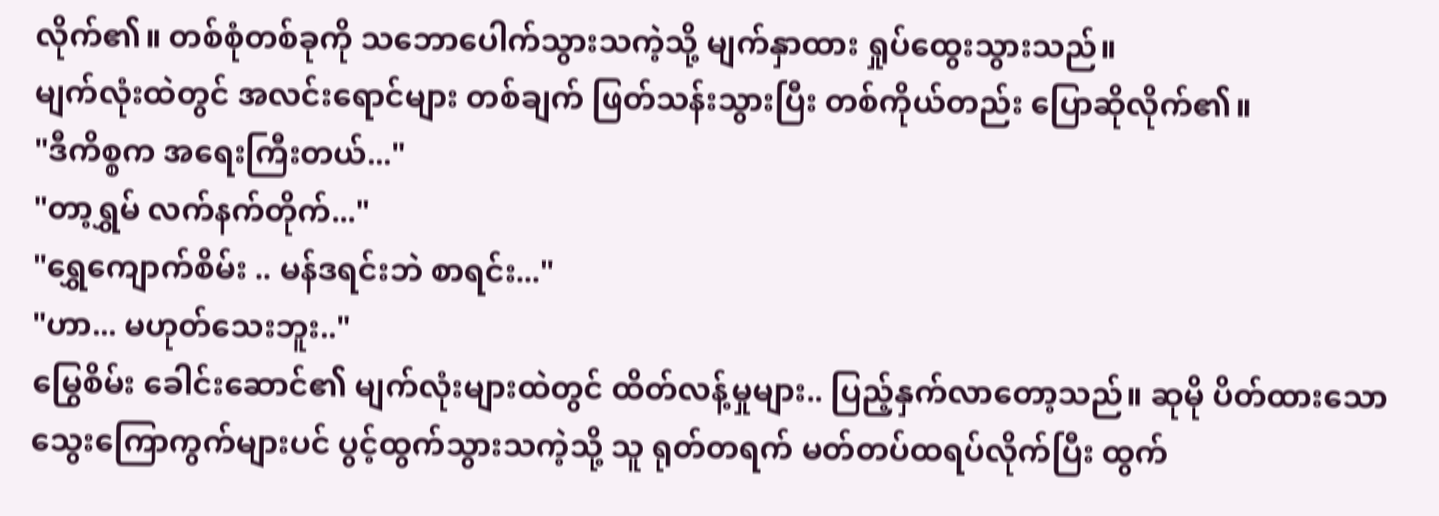လိုက်၏။ တစ်စုံတစ်ခုကို သဘောပေါက်သွားသကဲ့သို့ မျက်နှာထား ရှုပ်ထွေးသွားသည်။
မျက်လုံးထဲတွင် အလင်းရောင်များ တစ်ချက် ဖြတ်သန်းသွားပြီး တစ်ကိုယ်တည်း ပြောဆိုလိုက်၏။
"ဒီကိစ္စက အရေးကြီးတယ်..."
"တာ့ရွှမ် လက်နက်တိုက်..."
"ရွှေကျောက်စိမ်း .. မန်ဒရင်းဘဲ စာရင်း..."
"ဟာ... မဟုတ်သေးဘူး.."
မြွေစိမ်း ခေါင်းဆောင်၏ မျက်လုံးများထဲတွင် ထိတ်လန့်မှုများ.. ပြည့်နှက်လာတော့သည်။ ဆုမို ပိတ်ထားသော သွေးကြောကွက်များပင် ပွင့်ထွက်သွားသကဲ့သို့ သူ ရုတ်တရက် မတ်တပ်ထရပ်လိုက်ပြီး ထွက်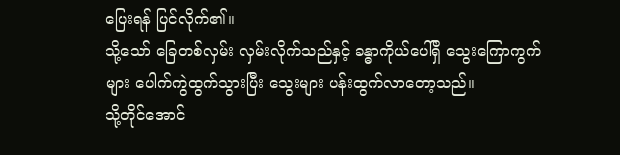ပြေးရန် ပြင်လိုက်၏။
သို့သော် ခြေတစ်လှမ်း လှမ်းလိုက်သည်နှင့် ခန္ဓာကိုယ်ပေါ်ရှိ သွေးကြောကွက်များ ပေါက်ကွဲထွက်သွားပြီး သွေးများ ပန်းထွက်လာတော့သည်။
သို့တိုင်အောင်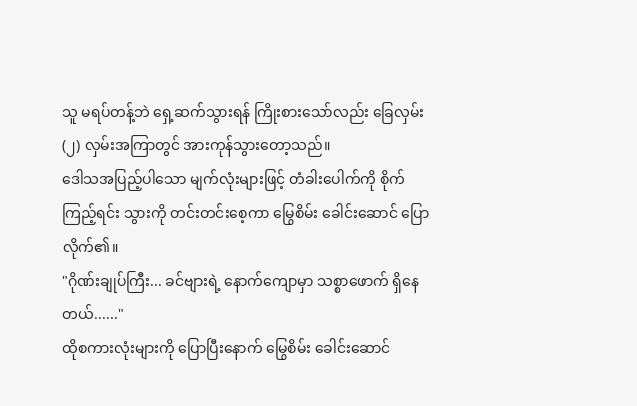သူ မရပ်တန့်ဘဲ ရှေ့ဆက်သွားရန် ကြိုးစားသော်လည်း ခြေလှမ်း (၂) လှမ်းအကြာတွင် အားကုန်သွားတော့သည်။
ဒေါသအပြည့်ပါသော မျက်လုံးများဖြင့် တံခါးပေါက်ကို စိုက်ကြည့်ရင်း သွားကို တင်းတင်းစေ့ကာ မြွေစိမ်း ခေါင်းဆောင် ပြောလိုက်၏။
"ဂိုဏ်းချုပ်ကြီး... ခင်ဗျားရဲ့ နောက်ကျောမှာ သစ္စာဖောက် ရှိနေတယ်......"
ထိုစကားလုံးများကို ပြောပြီးနောက် မြွေစိမ်း ခေါင်းဆောင်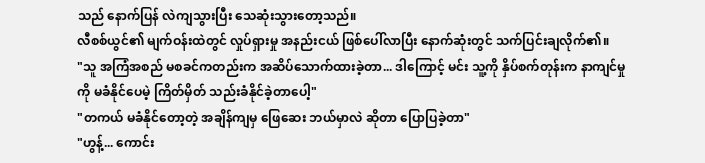သည် နောက်ပြန် လဲကျသွားပြီး သေဆုံးသွားတော့သည်။
လီစစ်ယွင်၏ မျက်ဝန်းထဲတွင် လှုပ်ရှားမှု အနည်းငယ် ဖြစ်ပေါ်လာပြီး နောက်ဆုံးတွင် သက်ပြင်းချလိုက်၏။
"သူ အကြံအစည် မစခင်ကတည်းက အဆိပ်သောက်ထားခဲ့တာ... ဒါကြောင့် မင်း သူ့ကို နှိပ်စက်တုန်းက နာကျင်မှုကို မခံနိုင်ပေမဲ့ ကြိတ်မှိတ် သည်းခံနိုင်ခဲ့တာပေါ့"
"တကယ် မခံနိုင်တော့တဲ့ အချိန်ကျမှ ဖြေဆေး ဘယ်မှာလဲ ဆိုတာ ပြောပြခဲ့တာ"
"ဟွန့်... ကောင်း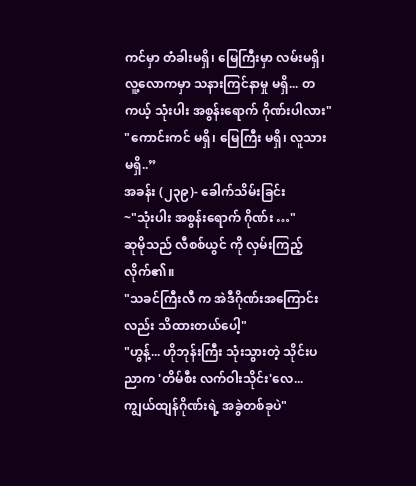ကင်မှာ တံခါးမရှိ၊ မြေကြီးမှာ လမ်းမရှိ၊ လူ့လောကမှာ သနားကြင်နာမှု မရှိ... တကယ့် သုံးပါး အစွန်းရောက် ဂိုဏ်းပါလား"
"ကောင်းကင် မရှိ၊ မြေကြီး မရှိ၊ လူသား မရှိ..”
အခန်း (၂၃၉)- ခေါက်သိမ်းခြင်း
~"သုံးပါး အစွန်းရောက် ဂိုဏ်း …"
ဆုမိုသည် လီစစ်ယွင် ကို လှမ်းကြည့်လိုက်၏။
"သခင်ကြီးလီ က အဲဒီဂိုဏ်းအကြောင်းလည်း သိထားတယ်ပေါ့"
"ဟွန့်... ဟိုဘုန်းကြီး သုံးသွားတဲ့ သိုင်းပညာက 'တိမ်စီး လက်ဝါးသိုင်း'လေ... ကျွယ်ထျန်ဂိုဏ်းရဲ့ အခွဲတစ်ခုပဲ"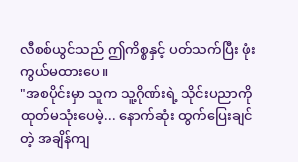လီစစ်ယွင်သည် ဤကိစ္စနှင့် ပတ်သက်ပြီး ဖုံးကွယ်မထားပေ။
"အစပိုင်းမှာ သူက သူ့ဂိုဏ်းရဲ့ သိုင်းပညာကို ထုတ်မသုံးပေမဲ့... နောက်ဆုံး ထွက်ပြေးချင်တဲ့ အချိန်ကျ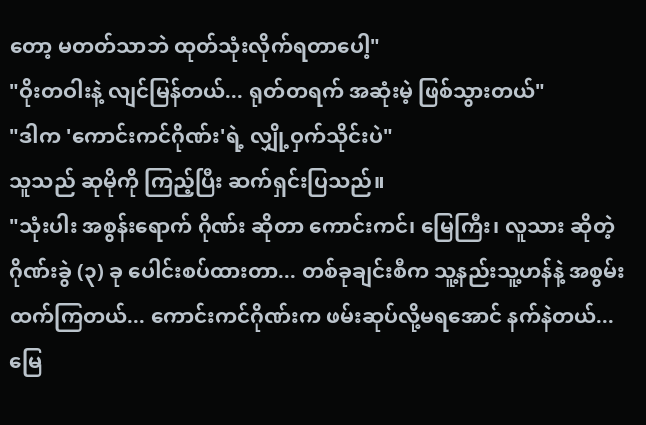တော့ မတတ်သာဘဲ ထုတ်သုံးလိုက်ရတာပေါ့"
"ဝိုးတဝါးနဲ့ လျင်မြန်တယ်... ရုတ်တရက် အဆုံးမဲ့ ဖြစ်သွားတယ်"
"ဒါက 'ကောင်းကင်ဂိုဏ်း'ရဲ့ လျှို့ဝှက်သိုင်းပဲ"
သူသည် ဆုမိုကို ကြည့်ပြီး ဆက်ရှင်းပြသည်။
"သုံးပါး အစွန်းရောက် ဂိုဏ်း ဆိုတာ ကောင်းကင်၊ မြေကြီး၊ လူသား ဆိုတဲ့ ဂိုဏ်းခွဲ (၃) ခု ပေါင်းစပ်ထားတာ... တစ်ခုချင်းစီက သူ့နည်းသူ့ဟန်နဲ့ အစွမ်းထက်ကြတယ်... ကောင်းကင်ဂိုဏ်းက ဖမ်းဆုပ်လို့မရအောင် နက်နဲတယ်... မြေ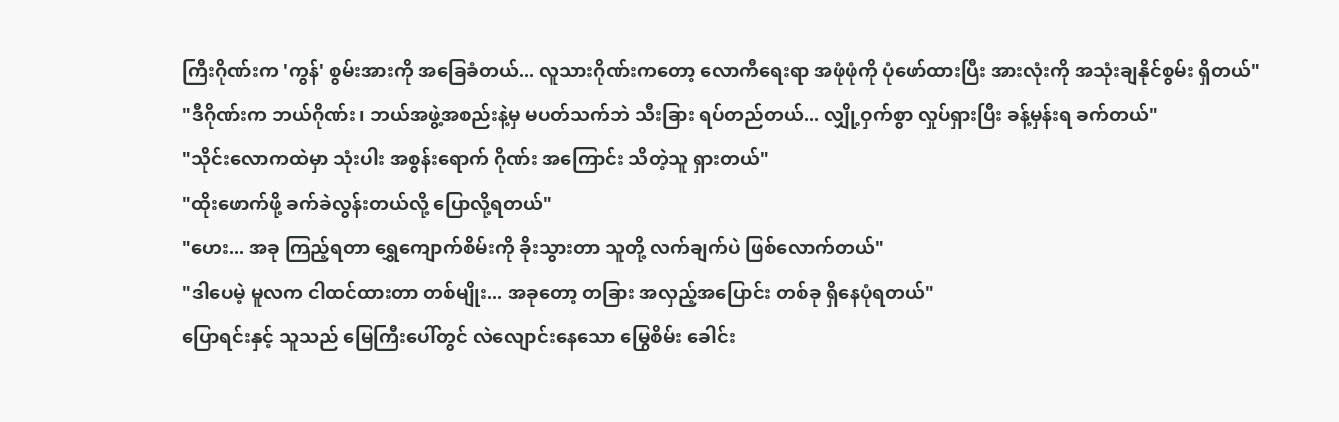ကြီးဂိုဏ်းက 'ကွန်' စွမ်းအားကို အခြေခံတယ်... လူသားဂိုဏ်းကတော့ လောကီရေးရာ အဖုံဖုံကို ပုံဖော်ထားပြီး အားလုံးကို အသုံးချနိုင်စွမ်း ရှိတယ်"
"ဒီဂိုဏ်းက ဘယ်ဂိုဏ်း၊ ဘယ်အဖွဲ့အစည်းနဲ့မှ မပတ်သက်ဘဲ သီးခြား ရပ်တည်တယ်... လျှို့ဝှက်စွာ လှုပ်ရှားပြီး ခန့်မှန်းရ ခက်တယ်"
"သိုင်းလောကထဲမှာ သုံးပါး အစွန်းရောက် ဂိုဏ်း အကြောင်း သိတဲ့သူ ရှားတယ်"
"ထိုးဖောက်ဖို့ ခက်ခဲလွန်းတယ်လို့ ပြောလို့ရတယ်"
"ဟေး... အခု ကြည့်ရတာ ရွှေကျောက်စိမ်းကို ခိုးသွားတာ သူတို့ လက်ချက်ပဲ ဖြစ်လောက်တယ်"
"ဒါပေမဲ့ မူလက ငါထင်ထားတာ တစ်မျိုး... အခုတော့ တခြား အလှည့်အပြောင်း တစ်ခု ရှိနေပုံရတယ်"
ပြောရင်းနှင့် သူသည် မြေကြီးပေါ်တွင် လဲလျောင်းနေသော မြွေစိမ်း ခေါင်း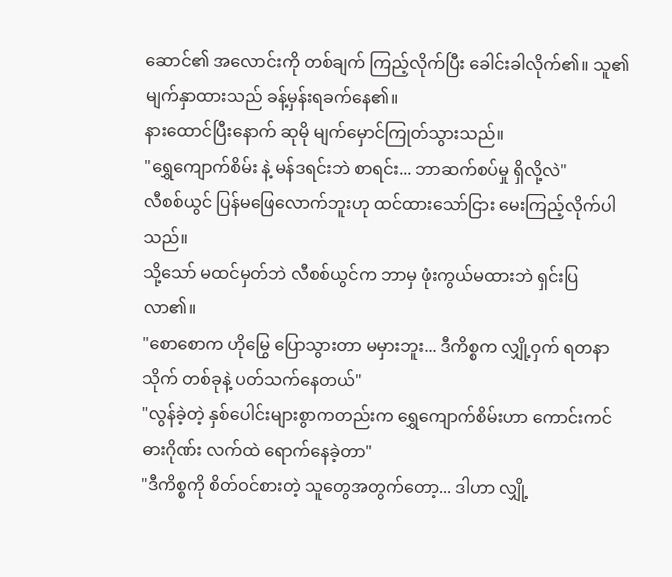ဆောင်၏ အလောင်းကို တစ်ချက် ကြည့်လိုက်ပြီး ခေါင်းခါလိုက်၏။ သူ၏ မျက်နှာထားသည် ခန့်မှန်းရခက်နေ၏။
နားထောင်ပြီးနောက် ဆုမို မျက်မှောင်ကြုတ်သွားသည်။
"ရွှေကျောက်စိမ်း နဲ့ မန်ဒရင်းဘဲ စာရင်း... ဘာဆက်စပ်မှု ရှိလို့လဲ"
လီစစ်ယွင် ပြန်မဖြေလောက်ဘူးဟု ထင်ထားသော်ငြား မေးကြည့်လိုက်ပါသည်။
သို့သော် မထင်မှတ်ဘဲ လီစစ်ယွင်က ဘာမှ ဖုံးကွယ်မထားဘဲ ရှင်းပြလာ၏။
"စောစောက ဟိုမြွေ ပြောသွားတာ မမှားဘူး... ဒီကိစ္စက လျှို့ဝှက် ရတနာသိုက် တစ်ခုနဲ့ ပတ်သက်နေတယ်"
"လွန်ခဲ့တဲ့ နှစ်ပေါင်းများစွာကတည်းက ရွှေကျောက်စိမ်းဟာ ကောင်းကင်ဓားဂိုဏ်း လက်ထဲ ရောက်နေခဲ့တာ"
"ဒီကိစ္စကို စိတ်ဝင်စားတဲ့ သူတွေအတွက်တော့... ဒါဟာ လျှို့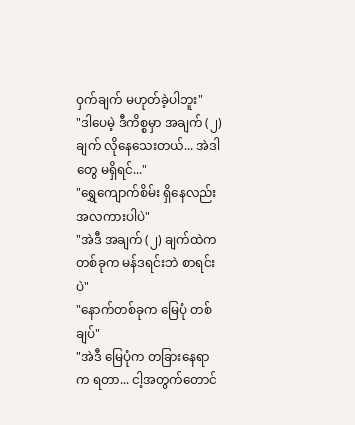ဝှက်ချက် မဟုတ်ခဲ့ပါဘူး"
"ဒါပေမဲ့ ဒီကိစ္စမှာ အချက် (၂) ချက် လိုနေသေးတယ်... အဲဒါတွေ မရှိရင်..."
"ရွှေကျောက်စိမ်း ရှိနေလည်း အလကားပါပဲ"
"အဲဒီ အချက် (၂) ချက်ထဲက တစ်ခုက မန်ဒရင်းဘဲ စာရင်းပဲ"
"နောက်တစ်ခုက မြေပုံ တစ်ချပ်"
"အဲဒီ မြေပုံက တခြားနေရာက ရတာ... ငါ့အတွက်တောင်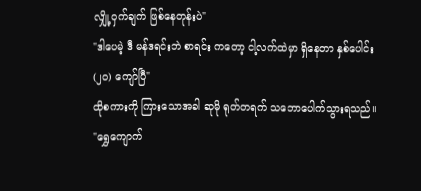လျှို့ဝှက်ချက် ဖြစ်နေတုန်းပဲ"
"ဒါပေမဲ့ ဒီ မန်ဒရင်းဘဲ စာရင်း ကတော့ ငါ့လက်ထဲမှာ ရှိနေတာ နှစ်ပေါင်း (၂၀) ကျော်ပြီ"
ထိုစကားကို ကြားသောအခါ ဆုမို ရုတ်တရက် သဘောပေါက်သွားရသည်။
"ရွှေကျောက်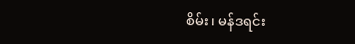စိမ်း၊ မန်ဒရင်း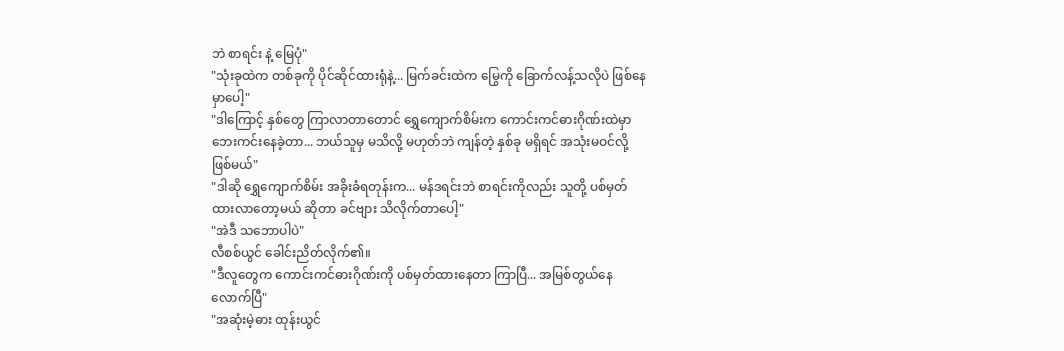ဘဲ စာရင်း နဲ့ မြေပုံ"
"သုံးခုထဲက တစ်ခုကို ပိုင်ဆိုင်ထားရုံနဲ့... မြက်ခင်းထဲက မြွေကို ခြောက်လန့်သလိုပဲ ဖြစ်နေမှာပေါ့"
"ဒါကြောင့် နှစ်တွေ ကြာလာတာတောင် ရွှေကျောက်စိမ်းက ကောင်းကင်ဓားဂိုဏ်းထဲမှာ ဘေးကင်းနေခဲ့တာ... ဘယ်သူမှ မသိလို့ မဟုတ်ဘဲ ကျန်တဲ့ နှစ်ခု မရှိရင် အသုံးမဝင်လို့ ဖြစ်မယ်"
"ဒါဆို ရွှေကျောက်စိမ်း အခိုးခံရတုန်းက... မန်ဒရင်းဘဲ စာရင်းကိုလည်း သူတို့ ပစ်မှတ်ထားလာတော့မယ် ဆိုတာ ခင်ဗျား သိလိုက်တာပေါ့"
"အဲဒီ သဘောပါပဲ"
လီစစ်ယွင် ခေါင်းညိတ်လိုက်၏။
"ဒီလူတွေက ကောင်းကင်ဓားဂိုဏ်းကို ပစ်မှတ်ထားနေတာ ကြာပြီ... အမြစ်တွယ်နေလောက်ပြီ"
"အဆုံးမဲ့ဓား ထုန်းယွင်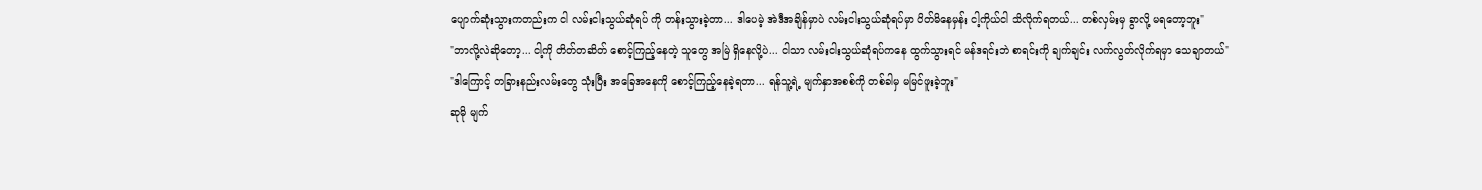ပျောက်ဆုံးသွားကတည်းက ငါ လမ်းငါးသွယ်ဆုံရပ် ကို တန်းသွားခဲ့တာ... ဒါပေမဲ့ အဲဒီအချိန်မှာပဲ လမ်းငါးသွယ်ဆုံရပ်မှာ ပိတ်မိနေမှန်း ငါ့ကိုယ်ငါ သိလိုက်ရတယ်... တစ်လှမ်းမှ ခွာလို့ မရတော့ဘူး"
"ဘာလို့လဲဆိုတော့... ငါ့ကို တိတ်တဆိတ် စောင့်ကြည့်နေတဲ့ သူတွေ အမြဲ ရှိနေလို့ပဲ... ငါသာ လမ်းငါးသွယ်ဆုံရပ်ကနေ ထွက်သွားရင် မန်ဒရင်းဘဲ စာရင်းကို ချက်ချင်း လက်လွတ်လိုက်ရမှာ သေချာတယ်"
"ဒါကြောင့် တခြားနည်းလမ်းတွေ သုံးပြီး အခြေအနေကို စောင့်ကြည့်နေခဲ့ရတာ... ရန်သူ့ရဲ့ မျက်နှာအစစ်ကို တစ်ခါမှ မမြင်ဖူးခဲ့ဘူး"
ဆုမို မျက်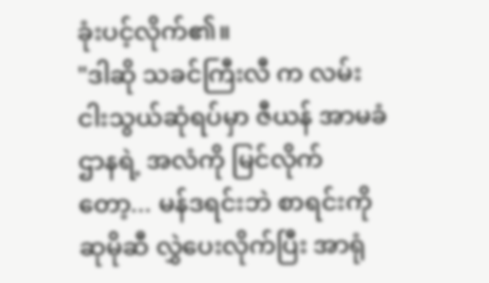ခုံးပင့်လိုက်၏။
"ဒါဆို သခင်ကြီးလီ က လမ်းငါးသွယ်ဆုံရပ်မှာ ဇီယန် အာမခံဌာနရဲ့ အလံကို မြင်လိုက်တော့... မန်ဒရင်းဘဲ စာရင်းကို ဆုမိုဆီ လွှဲပေးလိုက်ပြီး အာရုံ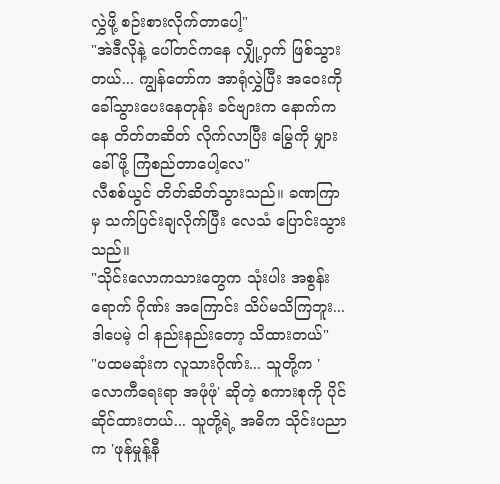လွှဲဖို့ စဉ်းစားလိုက်တာပေါ့"
"အဲဒီလိုနဲ့ ပေါ်တင်ကနေ လျှို့ဝှက် ဖြစ်သွားတယ်... ကျွန်တော်က အာရုံလွှဲပြီး အဝေးကို ခေါ်သွားပေးနေတုန်း ခင်ဗျားက နောက်ကနေ တိတ်တဆိတ် လိုက်လာပြီး မြွေကို မျှားခေါ်ဖို့ ကြံစည်တာပေါ့လေ"
လီစစ်ယွင် တိတ်ဆိတ်သွားသည်။ ခဏကြာမှ သက်ပြင်းချလိုက်ပြီး လေသံ ပြောင်းသွားသည်။
"သိုင်းလောကသားတွေက သုံးပါး အစွန်းရောက် ဂိုဏ်း အကြောင်း သိပ်မသိကြဘူး... ဒါပေမဲ့ ငါ နည်းနည်းတော့ သိထားတယ်"
"ပထမဆုံးက လူသားဂိုဏ်း... သူတို့က 'လောကီရေးရာ အဖုံဖုံ' ဆိုတဲ့ စကားစုကို ပိုင်ဆိုင်ထားတယ်... သူတို့ရဲ့ အဓိက သိုင်းပညာက 'ဖုန်မှုန့်နီ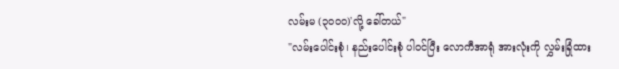လမ်းမ (၃၀၀၀)'လို့ ခေါ်တယ်"
"လမ်းပေါင်းစုံ၊ နည်းပေါင်းစုံ ပါဝင်ပြီး လောကီအာရုံ အားလုံးကို လွှမ်းခြုံထား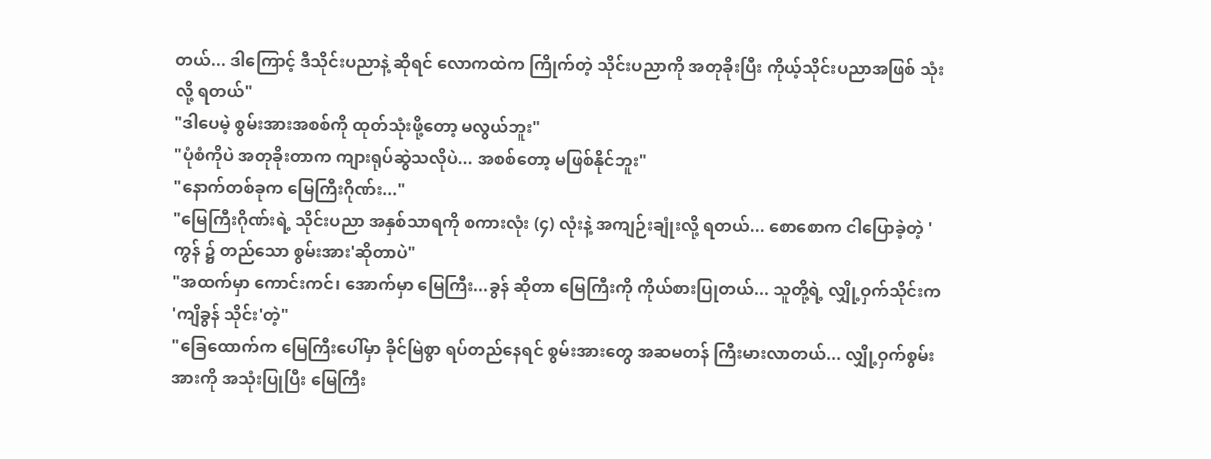တယ်... ဒါကြောင့် ဒီသိုင်းပညာနဲ့ ဆိုရင် လောကထဲက ကြိုက်တဲ့ သိုင်းပညာကို အတုခိုးပြီး ကိုယ့်သိုင်းပညာအဖြစ် သုံးလို့ ရတယ်"
"ဒါပေမဲ့ စွမ်းအားအစစ်ကို ထုတ်သုံးဖို့တော့ မလွယ်ဘူး"
"ပုံစံကိုပဲ အတုခိုးတာက ကျားရုပ်ဆွဲသလိုပဲ... အစစ်တော့ မဖြစ်နိုင်ဘူး"
"နောက်တစ်ခုက မြေကြီးဂိုဏ်း..."
"မြေကြီးဂိုဏ်းရဲ့ သိုင်းပညာ အနှစ်သာရကို စကားလုံး (၄) လုံးနဲ့ အကျဉ်းချုံးလို့ ရတယ်... စောစောက ငါပြောခဲ့တဲ့ 'ကွန် ၌ တည်သော စွမ်းအား'ဆိုတာပဲ"
"အထက်မှာ ကောင်းကင်၊ အောက်မှာ မြေကြီး...ခွန် ဆိုတာ မြေကြီးကို ကိုယ်စားပြုတယ်... သူတို့ရဲ့ လျှို့ဝှက်သိုင်းက 'ကျိခွန် သိုင်း'တဲ့"
"ခြေထောက်က မြေကြီးပေါ်မှာ ခိုင်မြဲစွာ ရပ်တည်နေရင် စွမ်းအားတွေ အဆမတန် ကြီးမားလာတယ်... လျှို့ဝှက်စွမ်းအားကို အသုံးပြုပြီး မြေကြီး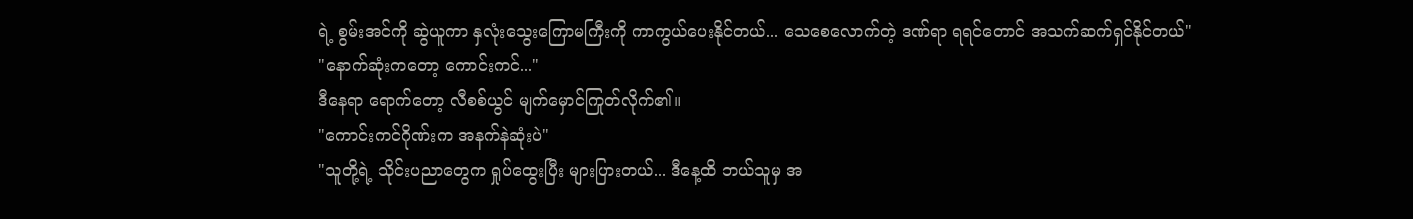ရဲ့ စွမ်းအင်ကို ဆွဲယူကာ နှလုံးသွေးကြောမကြီးကို ကာကွယ်ပေးနိုင်တယ်... သေစေလောက်တဲ့ ဒဏ်ရာ ရရင်တောင် အသက်ဆက်ရှင်နိုင်တယ်"
"နောက်ဆုံးကတော့ ကောင်းကင်..."
ဒီနေရာ ရောက်တော့ လီစစ်ယွင် မျက်မှောင်ကြုတ်လိုက်၏။
"ကောင်းကင်ဂိုဏ်းက အနက်နဲဆုံးပဲ"
"သူတို့ရဲ့ သိုင်းပညာတွေက ရှုပ်ထွေးပြီး များပြားတယ်... ဒီနေ့ထိ ဘယ်သူမှ အ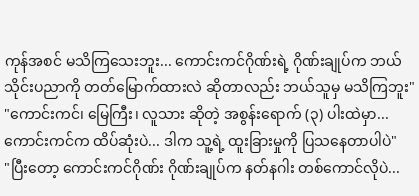ကုန်အစင် မသိကြသေးဘူး... ကောင်းကင်ဂိုဏ်းရဲ့ ဂိုဏ်းချုပ်က ဘယ်သိုင်းပညာကို တတ်မြောက်ထားလဲ ဆိုတာလည်း ဘယ်သူမှ မသိကြဘူး"
"ကောင်းကင်၊ မြေကြီး၊ လူသား ဆိုတဲ့ အစွန်းရောက် (၃) ပါးထဲမှာ... ကောင်းကင်က ထိပ်ဆုံးပဲ... ဒါက သူ့ရဲ့ ထူးခြားမှုကို ပြသနေတာပါပဲ"
"ပြီးတော့ ကောင်းကင်ဂိုဏ်း ဂိုဏ်းချုပ်က နတ်နဂါး တစ်ကောင်လိုပဲ...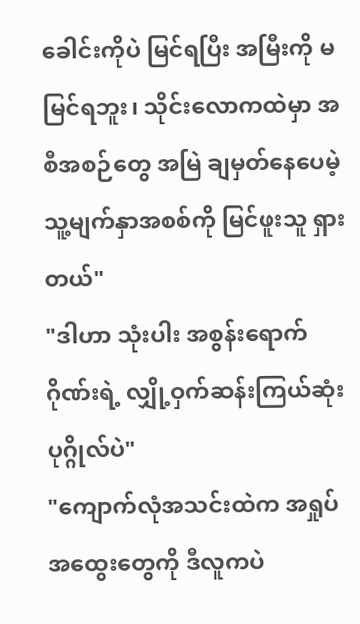ခေါင်းကိုပဲ မြင်ရပြီး အမြီးကို မမြင်ရဘူး၊ သိုင်းလောကထဲမှာ အစီအစဉ်တွေ အမြဲ ချမှတ်နေပေမဲ့ သူ့မျက်နှာအစစ်ကို မြင်ဖူးသူ ရှားတယ်"
"ဒါဟာ သုံးပါး အစွန်းရောက် ဂိုဏ်းရဲ့ လျှို့ဝှက်ဆန်းကြယ်ဆုံး ပုဂ္ဂိုလ်ပဲ"
"ကျောက်လုံအသင်းထဲက အရှုပ်အထွေးတွေကို ဒီလူကပဲ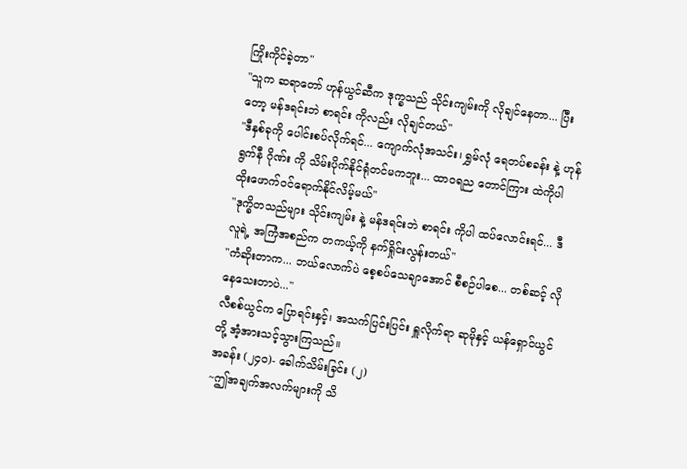ကြိုးကိုင်ခဲ့တာ"
"သူက ဆရာတော် ဟုန်ယွင်ဆီက ဒုက္ခသည် သိုင်းကျမ်းကို လိုချင်နေတာ... ပြီးတော့ မန်ဒရင်းဘဲ စာရင်း ကိုလည်း လိုချင်တယ်"
"ဒီနှစ်ခုကို ပေါင်းစပ်လိုက်ရင်... ကျောက်လုံအသင်း၊ ရွှမ်လုံ ရေတပ်စခန်း နဲ့ ဟုန်ရွက်နီ ဂိုဏ်း ကို သိမ်းပိုက်နိုင်ရုံတင်မကဘူး... ထာဝရည တောင်ကြား ထဲကိုပါ ထိုးဖောက်ဝင်ရောက်နိုင်လိမ့်မယ်"
"ဒုက္ခိတသည်များ သိုင်းကျမ်း နဲ့ မန်ဒရင်းဘဲ စာရင်း ကိုပါ ထပ်လောင်းရင်... ဒီလူရဲ့ အကြံအစည်က တကယ့်ကို နက်ရှိုင်းလွန်းတယ်"
"ကံဆိုးတာက... ဘယ်လောက်ပဲ စေ့စပ်သေချာအောင် စီစဉ်ပါစေ... တစ်ဆင့် လိုနေသေးတာပဲ..."
လီစစ်ယွင်က ပြောရင်းနှင့်၊ အသက်ပြင်းပြင်း ရှူလိုက်ရာ ဆုမိုနှင့် ယန်ရှောင်ယွင်တို့ အံ့အားသင့်သွားကြသည်။
အခန်း (၂၄၀)- ခေါက်သိမ်းခြင်း (၂)
~ဤအချက်အလက်များကို သိ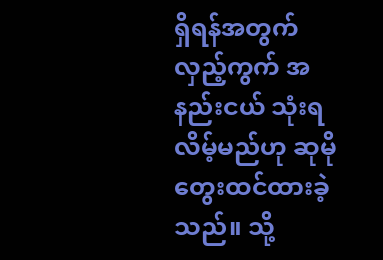ရှိရန်အတွက် လှည့်ကွက် အနည်းငယ် သုံးရလိမ့်မည်ဟု ဆုမို တွေးထင်ထားခဲ့သည်။ သို့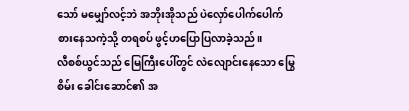သော် မမျှော်လင့်ဘဲ အဘိုးအိုသည် ပဲလှော်ပေါက်ပေါက် စားနေသကဲ့သို့ တရစပ် ဖွင့်ဟပြောပြလာခဲ့သည်။
လီစစ်ယွင်သည် မြေကြီးပေါ်တွင် လဲလျောင်းနေသော မြွေစိမ်း ခေါင်းဆောင်၏ အ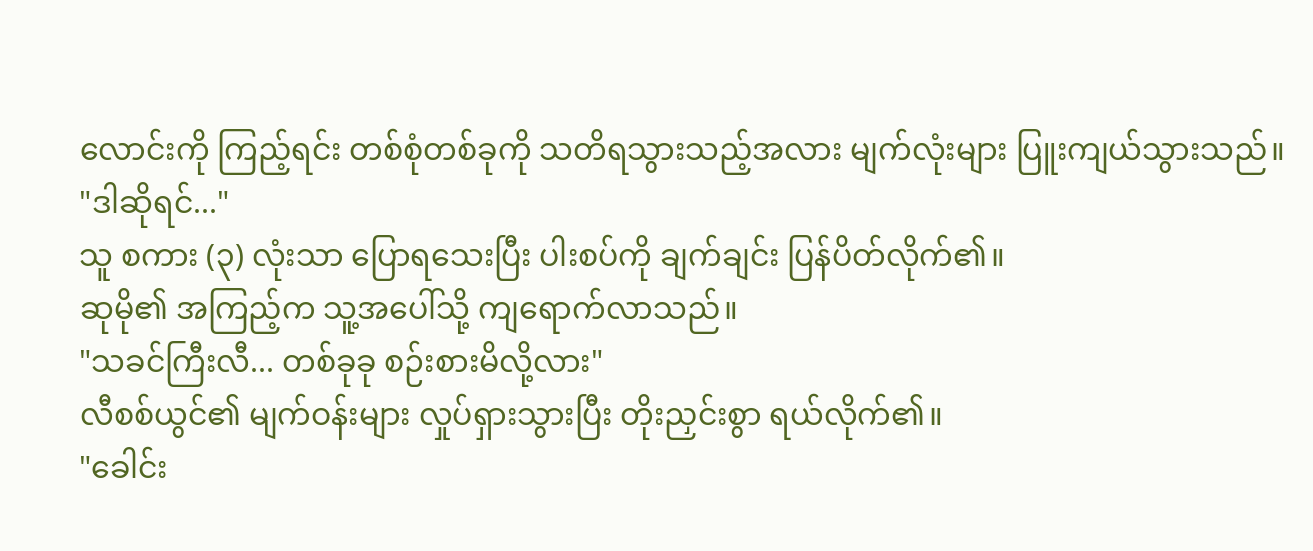လောင်းကို ကြည့်ရင်း တစ်စုံတစ်ခုကို သတိရသွားသည့်အလား မျက်လုံးများ ပြူးကျယ်သွားသည်။
"ဒါဆိုရင်..."
သူ စကား (၃) လုံးသာ ပြောရသေးပြီး ပါးစပ်ကို ချက်ချင်း ပြန်ပိတ်လိုက်၏။
ဆုမို၏ အကြည့်က သူ့အပေါ်သို့ ကျရောက်လာသည်။
"သခင်ကြီးလီ... တစ်ခုခု စဉ်းစားမိလို့လား"
လီစစ်ယွင်၏ မျက်ဝန်းများ လှုပ်ရှားသွားပြီး တိုးညှင်းစွာ ရယ်လိုက်၏။
"ခေါင်း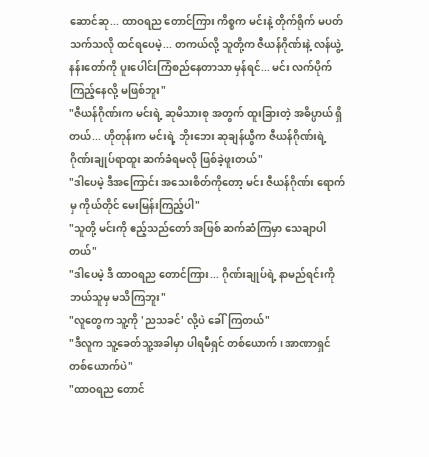ဆောင်ဆု... ထာဝရည တောင်ကြား ကိစ္စက မင်းနဲ့ တိုက်ရိုက် မပတ်သက်သလို ထင်ရပေမဲ့... တကယ်လို့ သူတို့က ဇီယန်ဂိုဏ်းနဲ့ လန်ယွဲ့နန်းတော်ကို ပူးပေါင်းကြံစည်နေတာသာ မှန်ရင်... မင်း လက်ပိုက်ကြည့်နေလို့ မဖြစ်ဘူး"
"ဇီယန်ဂိုဏ်းက မင်းရဲ့ ဆုမိသားစု အတွက် ထူးခြားတဲ့ အဓိပ္ပာယ် ရှိတယ်... ဟိုတုန်းက မင်းရဲ့ ဘိုးဘေး ဆုချန်ယွီက ဇီယန်ဂိုဏ်းရဲ့ ဂိုဏ်းချုပ်ရာထူး ဆက်ခံရမလို ဖြစ်ခဲ့ဖူးတယ်"
"ဒါပေမဲ့ ဒီအကြောင်း အသေးစိတ်ကိုတော့ မင်း ဇီယန်ဂိုဏ်း ရောက်မှ ကိုယ်တိုင် မေးမြန်းကြည့်ပါ"
"သူတို့ မင်းကို ဧည့်သည်တော် အဖြစ် ဆက်ဆံကြမှာ သေချာပါတယ်"
"ဒါပေမဲ့ ဒီ ထာဝရည တောင်ကြား... ဂိုဏ်းချုပ်ရဲ့ နာမည်ရင်းကို ဘယ်သူမှ မသိကြဘူး"
"လူတွေက သူ့ကို 'ညသခင်' လို့ပဲ ခေါ်ကြတယ်"
"ဒီလူက သူ့ခေတ်သူ့အခါမှာ ပါရမီရှင် တစ်ယောက်၊ အာဏာရှင် တစ်ယောက်ပဲ"
"ထာဝရည တောင်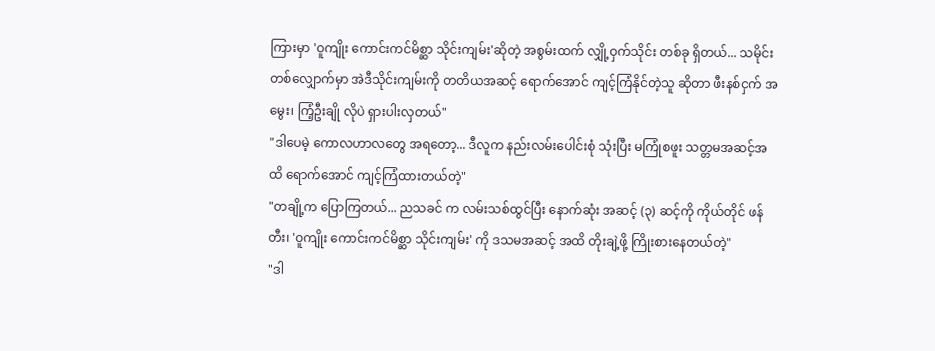ကြားမှာ 'ဝူကျိုး ကောင်းကင်မိစ္ဆာ သိုင်းကျမ်း'ဆိုတဲ့ အစွမ်းထက် လျှို့ဝှက်သိုင်း တစ်ခု ရှိတယ်... သမိုင်းတစ်လျှောက်မှာ အဲဒီသိုင်းကျမ်းကို တတိယအဆင့် ရောက်အောင် ကျင့်ကြံနိုင်တဲ့သူ ဆိုတာ ဖီးနစ်ငှက် အမွေး၊ ကြံ့ဦးချို လိုပဲ ရှားပါးလှတယ်"
"ဒါပေမဲ့ ကောလဟာလတွေ အရတော့... ဒီလူက နည်းလမ်းပေါင်းစုံ သုံးပြီး မကြုံစဖူး သတ္တမအဆင့်အထိ ရောက်အောင် ကျင့်ကြံထားတယ်တဲ့"
"တချို့က ပြောကြတယ်... ညသခင် က လမ်းသစ်ထွင်ပြီး နောက်ဆုံး အဆင့် (၃) ဆင့်ကို ကိုယ်တိုင် ဖန်တီး၊ 'ဝူကျိုး ကောင်းကင်မိစ္ဆာ သိုင်းကျမ်း' ကို ဒသမအဆင့် အထိ တိုးချဲ့ဖို့ ကြိုးစားနေတယ်တဲ့"
"ဒါ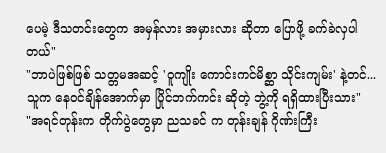ပေမဲ့ ဒီသတင်းတွေက အမှန်လား အမှားလား ဆိုတာ ပြောဖို့ ခက်ခဲလှပါတယ်"
"ဘာပဲဖြစ်ဖြစ် သတ္တမအဆင့် 'ဝူကျိုး ကောင်းကင်မိစ္ဆာ သိုင်းကျမ်း' နဲ့တင်... သူက နေဝင်ချိန်အောက်မှာ ပြိုင်ဘက်ကင်း ဆိုတဲ့ ဘွဲ့ကို ရရှိထားပြီးသား"
"အရင်တုန်းက တိုက်ပွဲတွေမှာ ညသခင် က တုန်းချန် ဂိုဏ်းကြီး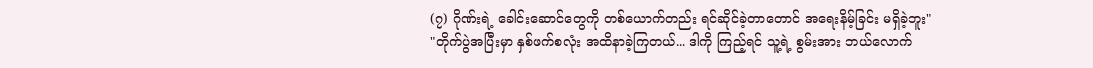(၇) ဂိုဏ်းရဲ့ ခေါင်းဆောင်တွေကို တစ်ယောက်တည်း ရင်ဆိုင်ခဲ့တာတောင် အရေးနိမ့်ခြင်း မရှိခဲ့ဘူး"
"တိုက်ပွဲအပြီးမှာ နှစ်ဖက်စလုံး အထိနာခဲ့ကြတယ်... ဒါကို ကြည့်ရင် သူ့ရဲ့ စွမ်းအား ဘယ်လောက်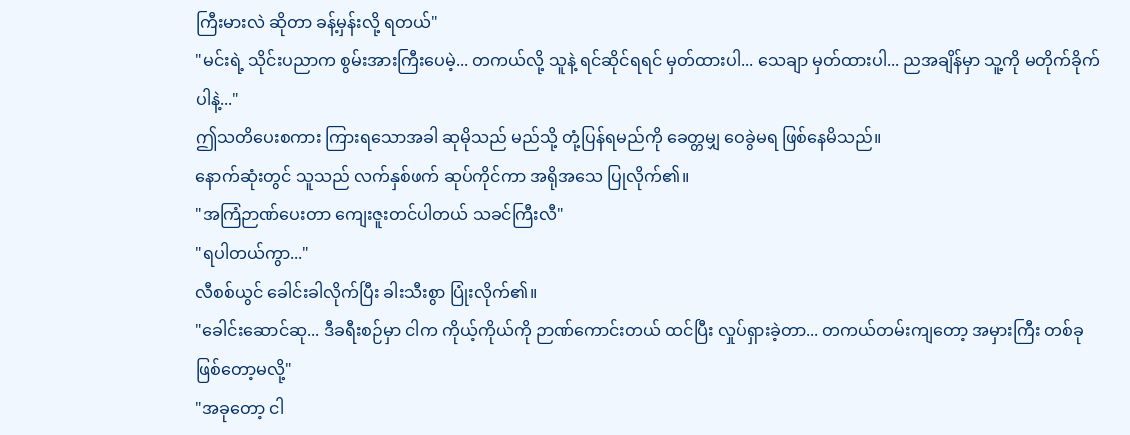ကြီးမားလဲ ဆိုတာ ခန့်မှန်းလို့ ရတယ်"
"မင်းရဲ့ သိုင်းပညာက စွမ်းအားကြီးပေမဲ့... တကယ်လို့ သူနဲ့ ရင်ဆိုင်ရရင် မှတ်ထားပါ... သေချာ မှတ်ထားပါ... ညအချိန်မှာ သူ့ကို မတိုက်ခိုက်ပါနဲ့..."
ဤသတိပေးစကား ကြားရသောအခါ ဆုမိုသည် မည်သို့ တုံ့ပြန်ရမည်ကို ခေတ္တမျှ ဝေခွဲမရ ဖြစ်နေမိသည်။
နောက်ဆုံးတွင် သူသည် လက်နှစ်ဖက် ဆုပ်ကိုင်ကာ အရိုအသေ ပြုလိုက်၏။
"အကြံဉာဏ်ပေးတာ ကျေးဇူးတင်ပါတယ် သခင်ကြီးလီ"
"ရပါတယ်ကွာ..."
လီစစ်ယွင် ခေါင်းခါလိုက်ပြီး ခါးသီးစွာ ပြုံးလိုက်၏။
"ခေါင်းဆောင်ဆု... ဒီခရီးစဉ်မှာ ငါက ကိုယ့်ကိုယ်ကို ဉာဏ်ကောင်းတယ် ထင်ပြီး လှုပ်ရှားခဲ့တာ... တကယ်တမ်းကျတော့ အမှားကြီး တစ်ခု ဖြစ်တော့မလို့"
"အခုတော့ ငါ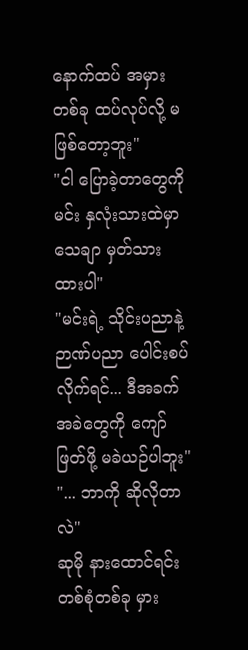နောက်ထပ် အမှား တစ်ခု ထပ်လုပ်လို့ မဖြစ်တော့ဘူး"
"ငါ ပြောခဲ့တာတွေကို မင်း နှလုံးသားထဲမှာ သေချာ မှတ်သားထားပါ"
"မင်းရဲ့ သိုင်းပညာနဲ့ ဉာဏ်ပညာ ပေါင်းစပ်လိုက်ရင်... ဒီအခက်အခဲတွေကို ကျော်ဖြတ်ဖို့ မခဲယဉ်ပါဘူး"
"... ဘာကို ဆိုလိုတာလဲ"
ဆုမို နားထောင်ရင်း တစ်စုံတစ်ခု မှား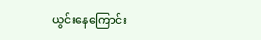ယွင်းနေကြောင်း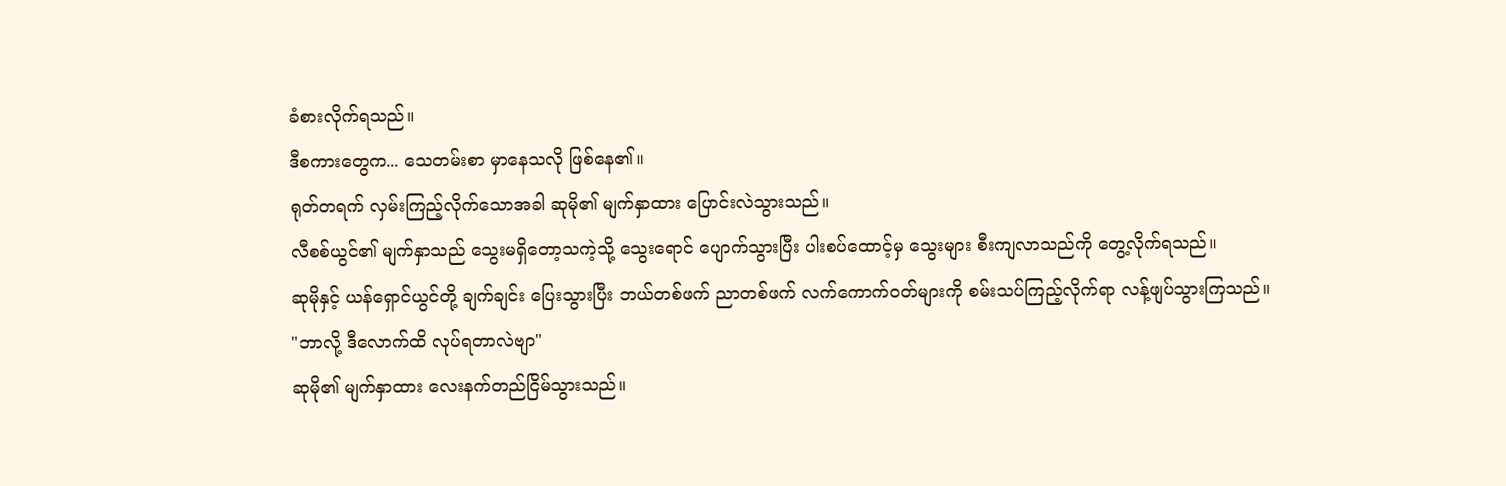ခံစားလိုက်ရသည်။
ဒီစကားတွေက... သေတမ်းစာ မှာနေသလို ဖြစ်နေ၏။
ရုတ်တရက် လှမ်းကြည့်လိုက်သောအခါ ဆုမို၏ မျက်နှာထား ပြောင်းလဲသွားသည်။
လီစစ်ယွင်၏ မျက်နှာသည် သွေးမရှိတော့သကဲ့သို့ သွေးရောင် ပျောက်သွားပြီး ပါးစပ်ထောင့်မှ သွေးများ စီးကျလာသည်ကို တွေ့လိုက်ရသည်။
ဆုမိုနှင့် ယန်ရှောင်ယွင်တို့ ချက်ချင်း ပြေးသွားပြီး ဘယ်တစ်ဖက် ညာတစ်ဖက် လက်ကောက်ဝတ်များကို စမ်းသပ်ကြည့်လိုက်ရာ လန့်ဖျပ်သွားကြသည်။
"ဘာလို့ ဒီလောက်ထိ လုပ်ရတာလဲဗျာ"
ဆုမို၏ မျက်နှာထား လေးနက်တည်ငြိမ်သွားသည်။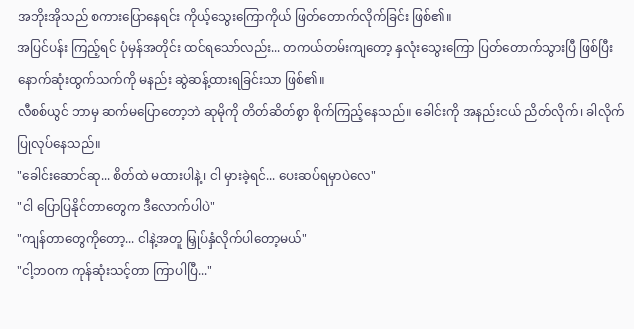အဘိုးအိုသည် စကားပြောနေရင်း ကိုယ့်သွေးကြောကိုယ် ဖြတ်တောက်လိုက်ခြင်း ဖြစ်၏။
အပြင်ပန်း ကြည့်ရင် ပုံမှန်အတိုင်း ထင်ရသော်လည်း... တကယ်တမ်းကျတော့ နှလုံးသွေးကြော ပြတ်တောက်သွားပြီ ဖြစ်ပြီး နောက်ဆုံးထွက်သက်ကို မနည်း ဆွဲဆန့်ထားရခြင်းသာ ဖြစ်၏။
လီစစ်ယွင် ဘာမှ ဆက်မပြောတော့ဘဲ ဆုမိုကို တိတ်ဆိတ်စွာ စိုက်ကြည့်နေသည်။ ခေါင်းကို အနည်းငယ် ညိတ်လိုက်၊ ခါလိုက် ပြုလုပ်နေသည်။
"ခေါင်းဆောင်ဆု... စိတ်ထဲ မထားပါနဲ့၊ ငါ မှားခဲ့ရင်... ပေးဆပ်ရမှာပဲလေ"
"ငါ ပြောပြနိုင်တာတွေက ဒီလောက်ပါပဲ"
"ကျန်တာတွေကိုတော့... ငါနဲ့အတူ မြှုပ်နှံလိုက်ပါတော့မယ်"
"ငါ့ဘဝက ကုန်ဆုံးသင့်တာ ကြာပါပြီ..."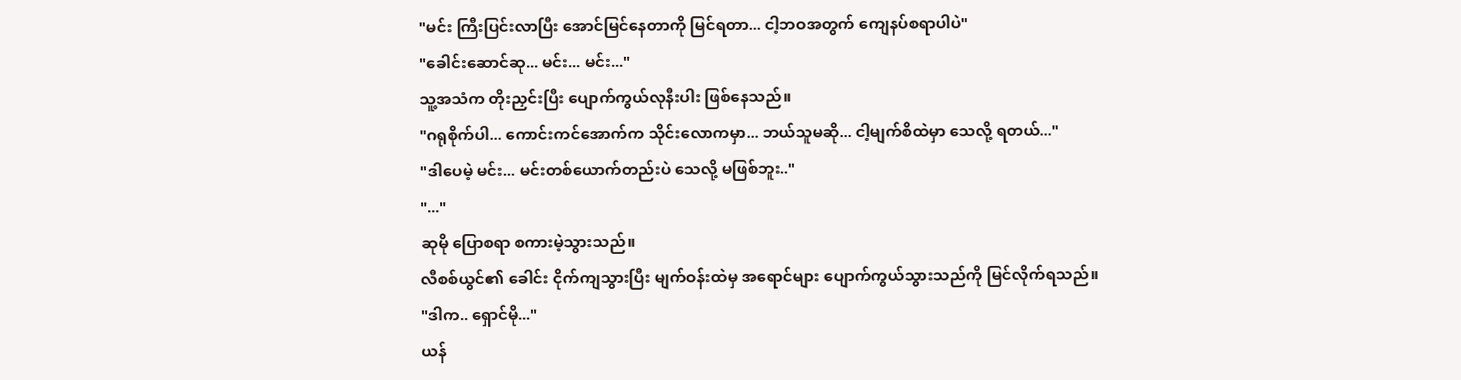"မင်း ကြီးပြင်းလာပြီး အောင်မြင်နေတာကို မြင်ရတာ... ငါ့ဘဝအတွက် ကျေနပ်စရာပါပဲ"
"ခေါင်းဆောင်ဆု... မင်း... မင်း..."
သူ့အသံက တိုးညှင်းပြီး ပျောက်ကွယ်လုနီးပါး ဖြစ်နေသည်။
"ဂရုစိုက်ပါ... ကောင်းကင်အောက်က သိုင်းလောကမှာ... ဘယ်သူမဆို... ငါ့မျက်စိထဲမှာ သေလို့ ရတယ်..."
"ဒါပေမဲ့ မင်း... မင်းတစ်ယောက်တည်းပဲ သေလို့ မဖြစ်ဘူး.."
"..."
ဆုမို ပြောစရာ စကားမဲ့သွားသည်။
လီစစ်ယွင်၏ ခေါင်း ငိုက်ကျသွားပြီး မျက်ဝန်းထဲမှ အရောင်များ ပျောက်ကွယ်သွားသည်ကို မြင်လိုက်ရသည်။
"ဒါက.. ရှောင်မို..."
ယန်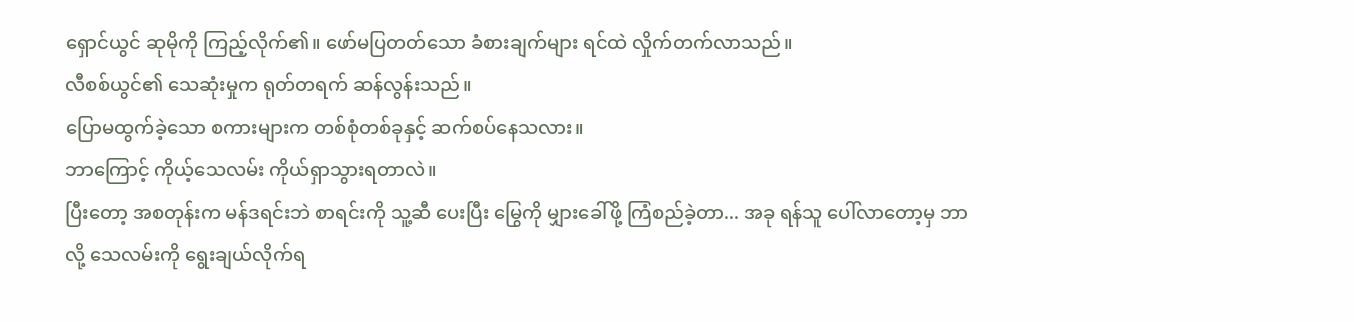ရှောင်ယွင် ဆုမိုကို ကြည့်လိုက်၏။ ဖော်မပြတတ်သော ခံစားချက်များ ရင်ထဲ လှိုက်တက်လာသည်။
လီစစ်ယွင်၏ သေဆုံးမှုက ရုတ်တရက် ဆန်လွန်းသည်။
ပြောမထွက်ခဲ့သော စကားများက တစ်စုံတစ်ခုနှင့် ဆက်စပ်နေသလား။
ဘာကြောင့် ကိုယ့်သေလမ်း ကိုယ်ရှာသွားရတာလဲ။
ပြီးတော့ အစတုန်းက မန်ဒရင်းဘဲ စာရင်းကို သူ့ဆီ ပေးပြီး မြွေကို မျှားခေါ်ဖို့ ကြံစည်ခဲ့တာ... အခု ရန်သူ ပေါ်လာတော့မှ ဘာလို့ သေလမ်းကို ရွေးချယ်လိုက်ရ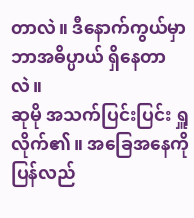တာလဲ။ ဒီနောက်ကွယ်မှာ ဘာအဓိပ္ပာယ် ရှိနေတာလဲ။
ဆုမို အသက်ပြင်းပြင်း ရှူလိုက်၏။ အခြေအနေကို ပြန်လည်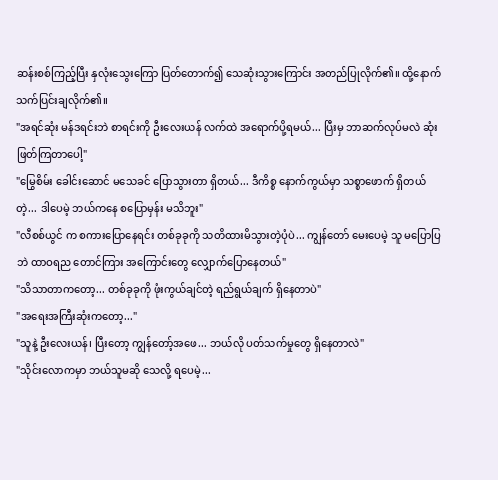ဆန်းစစ်ကြည့်ပြီး နှလုံးသွေးကြော ပြတ်တောက်၍ သေဆုံးသွားကြောင်း အတည်ပြုလိုက်၏။ ထို့နောက် သက်ပြင်းချလိုက်၏။
"အရင်ဆုံး မန်ဒရင်းဘဲ စာရင်းကို ဦးလေးယန် လက်ထဲ အရောက်ပို့ရမယ်... ပြီးမှ ဘာဆက်လုပ်မလဲ ဆုံးဖြတ်ကြတာပေါ့"
"မြွေစိမ်း ခေါင်းဆောင် မသေခင် ပြောသွားတာ ရှိတယ်... ဒီကိစ္စ နောက်ကွယ်မှာ သစ္စာဖောက် ရှိတယ်တဲ့... ဒါပေမဲ့ ဘယ်ကနေ စပြောမှန်း မသိဘူး"
"လီစစ်ယွင် က စကားပြောနေရင်း တစ်ခုခုကို သတိထားမိသွားတဲ့ပုံပဲ... ကျွန်တော် မေးပေမဲ့ သူ မပြောပြဘဲ ထာဝရည တောင်ကြား အကြောင်းတွေ လျှောက်ပြောနေတယ်"
"သိသာတာကတော့... တစ်ခုခုကို ဖုံးကွယ်ချင်တဲ့ ရည်ရွယ်ချက် ရှိနေတာပဲ"
"အရေးအကြီးဆုံးကတော့..."
"သူနဲ့ ဦးလေးယန်၊ ပြီးတော့ ကျွန်တော့်အဖေ... ဘယ်လို ပတ်သက်မှုတွေ ရှိနေတာလဲ"
"သိုင်းလောကမှာ ဘယ်သူမဆို သေလို့ ရပေမဲ့...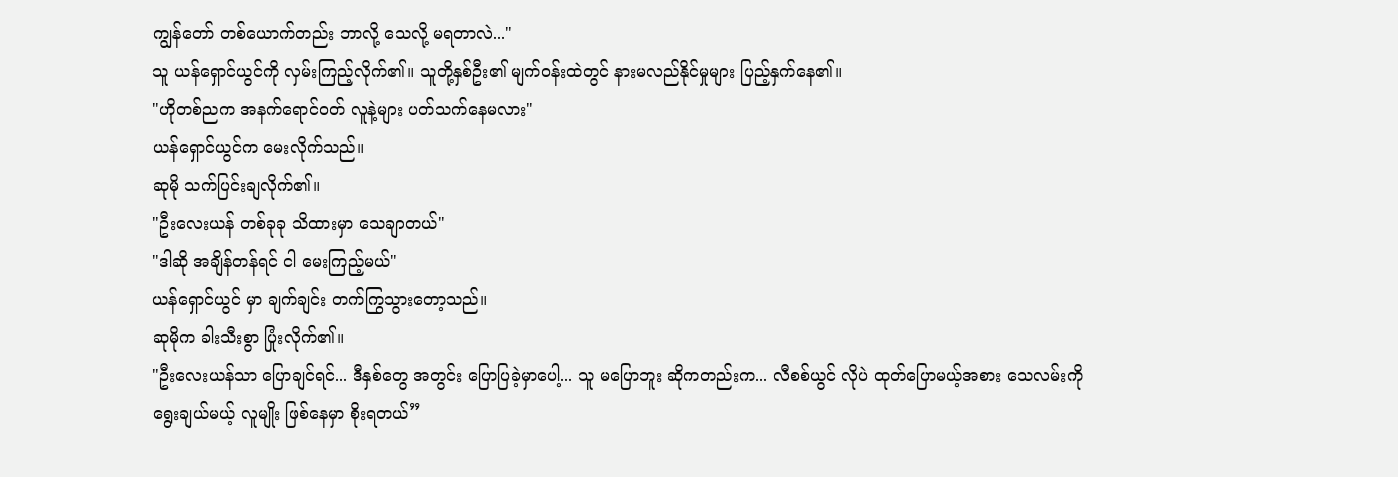ကျွန်တော် တစ်ယောက်တည်း ဘာလို့ သေလို့ မရတာလဲ..."
သူ ယန်ရှောင်ယွင်ကို လှမ်းကြည့်လိုက်၏။ သူတို့နှစ်ဦး၏ မျက်ဝန်းထဲတွင် နားမလည်နိုင်မှုများ ပြည့်နှက်နေ၏။
"ဟိုတစ်ညက အနက်ရောင်ဝတ် လူနဲ့များ ပတ်သက်နေမလား"
ယန်ရှောင်ယွင်က မေးလိုက်သည်။
ဆုမို သက်ပြင်းချလိုက်၏။
"ဦးလေးယန် တစ်ခုခု သိထားမှာ သေချာတယ်"
"ဒါဆို အချိန်တန်ရင် ငါ မေးကြည့်မယ်"
ယန်ရှောင်ယွင် မှာ ချက်ချင်း တက်ကြွသွားတော့သည်။
ဆုမိုက ခါးသီးစွာ ပြုံးလိုက်၏။
"ဦးလေးယန်သာ ပြောချင်ရင်... ဒီနှစ်တွေ အတွင်း ပြောပြခဲ့မှာပေါ့... သူ မပြောဘူး ဆိုကတည်းက... လီစစ်ယွင် လိုပဲ ထုတ်ပြောမယ့်အစား သေလမ်းကို ရွေးချယ်မယ့် လူမျိုး ဖြစ်နေမှာ စိုးရတယ်”